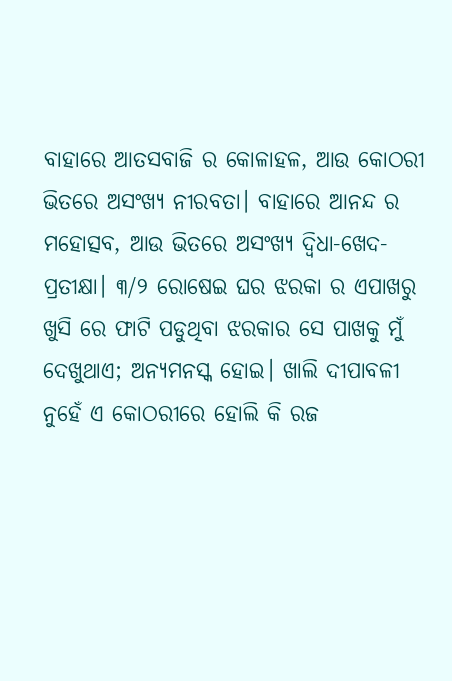ବାହାରେ ଆତସବାଜି ର କୋଳାହଳ, ଆଉ କୋଠରୀ ଭିତରେ ଅସଂଖ୍ୟ ନୀରବତା। ବାହାରେ ଆନନ୍ଦ ର ମହୋତ୍ସବ, ଆଉ ଭିତରେ ଅସଂଖ୍ୟ ଦ୍ବିଧା-ଖେଦ-ପ୍ରତୀକ୍ଷା। ୩/୨ ରୋଷେଇ ଘର ଝରକା ର ଏପାଖରୁ ଖୁସି ରେ ଫାଟି ପଡୁଥିବା ଝରକାର ସେ ପାଖକୁ ମୁଁ ଦେଖୁଥାଏ; ଅନ୍ୟମନସ୍କ ହୋଇ। ଖାଲି ଦୀପାବଳୀ ନୁହେଁ ଏ କୋଠରୀରେ ହୋଲି କି ରଜ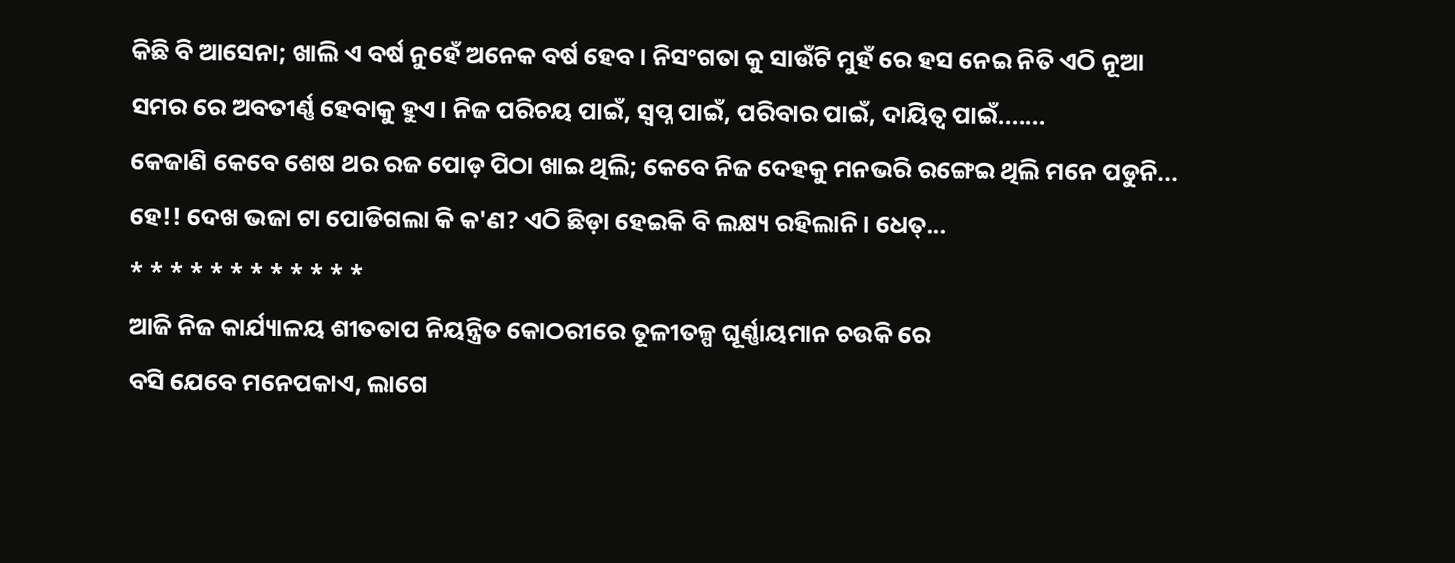କିଛି ବି ଆସେନା; ଖାଲି ଏ ବର୍ଷ ନୁହେଁ ଅନେକ ବର୍ଷ ହେବ। ନିସଂଗତା କୁ ସାଉଁଟି ମୁହଁ ରେ ହସ ନେଇ ନିତି ଏଠି ନୂଆ ସମର ରେ ଅବତୀର୍ଣ୍ଣ ହେବାକୁ ହୁଏ। ନିଜ ପରିଚୟ ପାଇଁ, ସ୍ବପ୍ନ ପାଇଁ, ପରିବାର ପାଇଁ, ଦାୟିତ୍ଵ ପାଇଁ.......
କେଜାଣି କେବେ ଶେଷ ଥର ରଜ ପୋଡ଼ ପିଠା ଖାଇ ଥିଲି; କେବେ ନିଜ ଦେହକୁ ମନଭରି ରଙ୍ଗେଇ ଥିଲି ମନେ ପଡୁନି...
ହେ!! ଦେଖ ଭଜା ଟା ପୋଡିଗଲା କି କ'ଣ? ଏଠି ଛିଡ଼ା ହେଇକି ବି ଲକ୍ଷ୍ୟ ରହିଲାନି। ଧେତ୍...
* * * * * * * * * * * *
ଆଜି ନିଜ କାର୍ଯ୍ୟାଳୟ ଶୀତତାପ ନିୟନ୍ତ୍ରିତ କୋଠରୀରେ ତୂଳୀତଳ୍ପ ଘୂର୍ଣ୍ଣାୟମାନ ଚଉକି ରେ
ବସି ଯେବେ ମନେପକାଏ, ଲାଗେ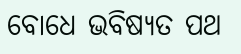ବୋଧେ ଭବିଷ୍ୟତ ପଥ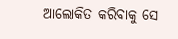ଆଲୋକିତ କରିବାକୁ ସେ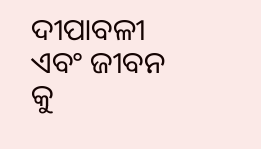ଦୀପାବଳୀ
ଏବଂ ଜୀବନ କୁ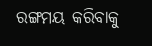ରଙ୍ଗମୟ କରିବାକୁ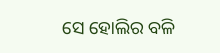ସେ ହୋଲିର ବଳି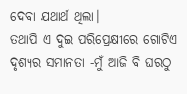ଦେବା ଯଥାର୍ଥ ଥିଲା।
ତଥାପି ଏ ଦୁଇ ପରିପ୍ରେକ୍ଷୀରେ ଗୋଟିଏ
ଦୃଶ୍ୟର ସମାନତା -ମୁଁ ଆଜି ବି ଘରଠୁ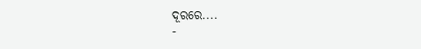ଦୂରରେ....
-